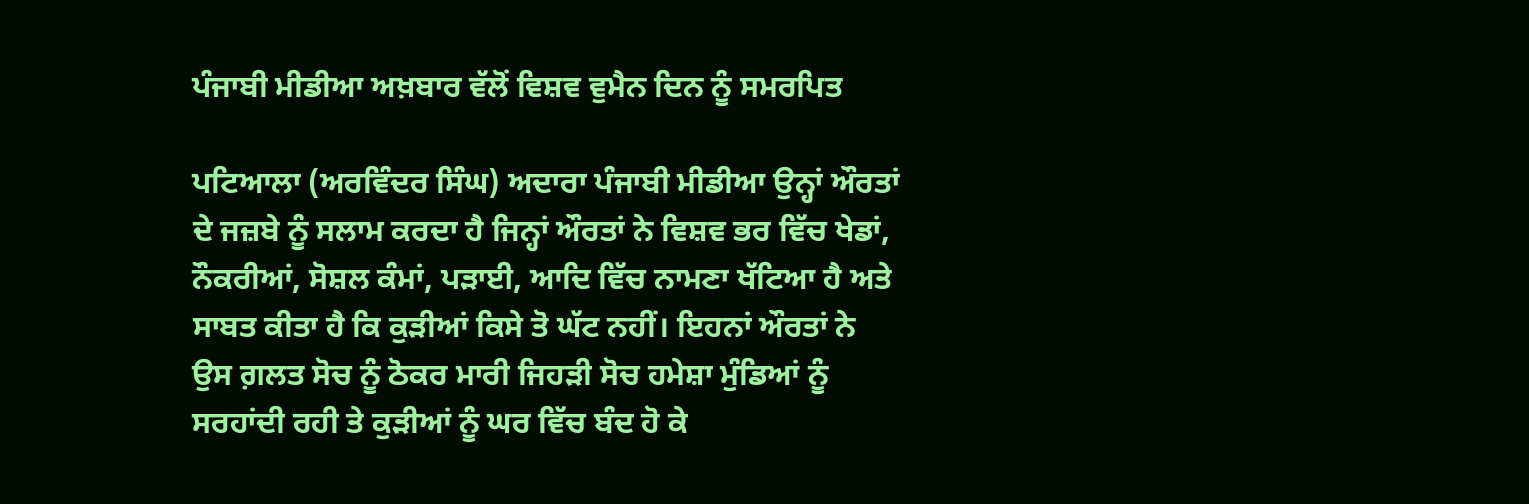ਪੰਜਾਬੀ ਮੀਡੀਆ ਅਖ਼ਬਾਰ ਵੱਲੋਂ ਵਿਸ਼ਵ ਵੁਮੈਨ ਦਿਨ ਨੂੰ ਸਮਰਪਿਤ

ਪਟਿਆਲਾ (ਅਰਵਿੰਦਰ ਸਿੰਘ) ਅਦਾਰਾ ਪੰਜਾਬੀ ਮੀਡੀਆ ਉਨ੍ਹਾਂ ਔਰਤਾਂ ਦੇ ਜਜ਼ਬੇ ਨੂੰ ਸਲਾਮ ਕਰਦਾ ਹੈ ਜਿਨ੍ਹਾਂ ਔਰਤਾਂ ਨੇ ਵਿਸ਼ਵ ਭਰ ਵਿੱਚ ਖੇਡਾਂ, ਨੌਕਰੀਆਂ, ਸੋਸ਼ਲ ਕੰਮਾਂ, ਪੜਾਈ, ਆਦਿ ਵਿੱਚ ਨਾਮਣਾ ਖੱਟਿਆ ਹੈ ਅਤੇ ਸਾਬਤ ਕੀਤਾ ਹੈ ਕਿ ਕੁੜੀਆਂ ਕਿਸੇ ਤੋ ਘੱਟ ਨਹੀਂ। ਇਹਨਾਂ ਔਰਤਾਂ ਨੇ ਉਸ ਗ਼ਲਤ ਸੋਚ ਨੂੰ ਠੋਕਰ ਮਾਰੀ ਜਿਹੜੀ ਸੋਚ ਹਮੇਸ਼ਾ ਮੁੰਡਿਆਂ ਨੂੰ ਸਰਹਾਂਦੀ ਰਹੀ ਤੇ ਕੁੜੀਆਂ ਨੂੰ ਘਰ ਵਿੱਚ ਬੰਦ ਹੋ ਕੇ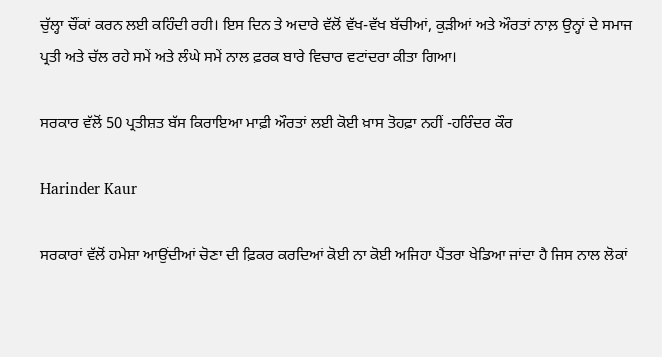ਚੁੱਲ੍ਹਾ ਚੌਂਕਾਂ ਕਰਨ ਲਈ ਕਹਿੰਦੀ ਰਹੀ। ਇਸ ਦਿਨ ਤੇ ਅਦਾਰੇ ਵੱਲੋਂ ਵੱਖ-ਵੱਖ ਬੱਚੀਆਂ, ਕੁੜੀਆਂ ਅਤੇ ਔਰਤਾਂ ਨਾਲ਼ ਉਨ੍ਹਾਂ ਦੇ ਸਮਾਜ ਪ੍ਰਤੀ ਅਤੇ ਚੱਲ ਰਹੇ ਸਮੇਂ ਅਤੇ ਲੰਘੇ ਸਮੇਂ ਨਾਲ ਫ਼ਰਕ ਬਾਰੇ ਵਿਚਾਰ ਵਟਾਂਦਰਾ ਕੀਤਾ ਗਿਆ।

ਸਰਕਾਰ ਵੱਲੋਂ 50 ਪ੍ਰਤੀਸ਼ਤ ਬੱਸ ਕਿਰਾਇਆ ਮਾਫ਼ੀ ਔਰਤਾਂ ਲਈ ਕੋਈ ਖ਼ਾਸ ਤੋਹਫ਼ਾ ਨਹੀਂ -ਹਰਿੰਦਰ ਕੌਰ

Harinder Kaur

ਸਰਕਾਰਾਂ ਵੱਲੋਂ ਹਮੇਸ਼ਾ ਆਉਂਦੀਆਂ ਚੋਣਾ ਦੀ ਫ਼ਿਕਰ ਕਰਦਿਆਂ ਕੋਈ ਨਾ ਕੋਈ ਅਜਿਹਾ ਪੈਂਤਰਾ ਖੇਡਿਆ ਜਾਂਦਾ ਹੈ ਜਿਸ ਨਾਲ ਲੋਕਾਂ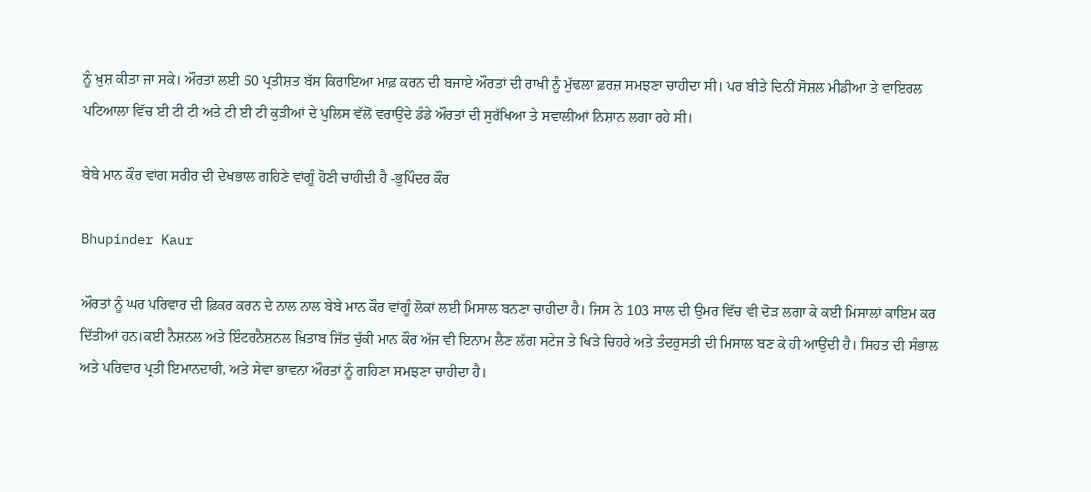ਨੂੰ ਖ਼ੁਸ਼ ਕੀਤਾ ਜਾ ਸਕੇ। ਔਰਤਾਂ ਲਈ 50 ਪ੍ਰਤੀਸ਼ਤ ਬੱਸ ਕਿਰਾਇਆ ਮਾਫ਼ ਕਰਨ ਦੀ ਬਜਾਏ ਔਰਤਾਂ ਦੀ ਰਾਖੀ ਨੂੰ ਮੁੱਢਲਾ ਫ਼ਰਜ਼ ਸਮਝਣਾ ਚਾਹੀਦਾ ਸੀ। ਪਰ ਬੀਤੇ ਦਿਨੀਂ ਸੋਸ਼ਲ ਮੀਡੀਆ ਤੇ ਵਾਇਰਲ ਪਟਿਆਲਾ ਵਿੱਚ ਈ ਟੀ ਟੀ ਅਤੇ ਟੀ ਈ ਟੀ ਕੁੜੀਆਂ ਦੇ ਪੁਲਿਸ ਵੱਲੋਂ ਵਰਾਉਂਦੇ ਡੰਡੇ ਔਰਤਾਂ ਦੀ ਸੁਰੱਖਿਆ ਤੇ ਸਵਾਲੀਆਂ ਨਿਸ਼ਾਨ ਲਗਾ ਰਹੇ ਸੀ।

ਬੇਬੇ ਮਾਨ ਕੌਰ ਵਾਂਗ ਸਰੀਰ ਦੀ ਦੇਖਭਾਲ ਗਹਿਣੇ ਵਾਂਗੂੰ ਹੋਣੀ ਚਾਹੀਦੀ ਹੈ -ਭੁਪਿੰਦਰ ਕੌਰ

Bhupinder Kaur

ਔਰਤਾਂ ਨੂੰ ਘਰ ਪਰਿਵਾਰ ਦੀ ਫ਼ਿਕਰ ਕਰਨ ਦੇ ਨਾਲ ਨਾਲ ਬੇਬੇ ਮਾਨ ਕੌਰ ਵਾਂਗੂੰ ਲੋਕਾਂ ਲਈ ਮਿਸਾਲ ਬਨਣਾ ਚਾਹੀਦਾ ਹੈ। ਜਿਸ ਨੇ 103 ਸਾਲ ਦੀ ਉਮਰ ਵਿੱਚ ਵੀ ਦੋੜ ਲਗਾ ਕੇ ਕਈ ਮਿਸਾਲਾਂ ਕਾਇਮ ਕਰ ਦਿੱਤੀਆਂ ਹਨ।ਕਈ ਨੈਸ਼ਨਲ ਅਤੇ ਇੰਟਰਨੈਸ਼ਨਲ ਖ਼ਿਤਾਬ ਜਿੱਤ ਚੁੱਕੀ ਮਾਨ ਕੌਰ ਅੱਜ ਵੀ ਇਨਾਮ ਲੈਣ ਲੱਗ ਸਟੇਜ ਤੇ ਖਿੜੇ ਚਿਹਰੇ ਅਤੇ ਤੰਦਰੁਸਤੀ ਦੀ ਮਿਸਾਲ ਬਣ ਕੇ ਹੀ ਆਉਂਦੀ ਹੈ। ਸਿਹਤ ਦੀ ਸੰਭਾਲ ਅਤੇ ਪਰਿਵਾਰ ਪ੍ਰਤੀ ਇਮਾਨਦਾਰੀ, ਅਤੇ ਸੇਵਾ ਭਾਵਨਾ ਔਰਤਾਂ ਨੂੰ ਗਹਿਣਾ ਸਮਝਣਾ ਚਾਹੀਦਾ ਹੈ।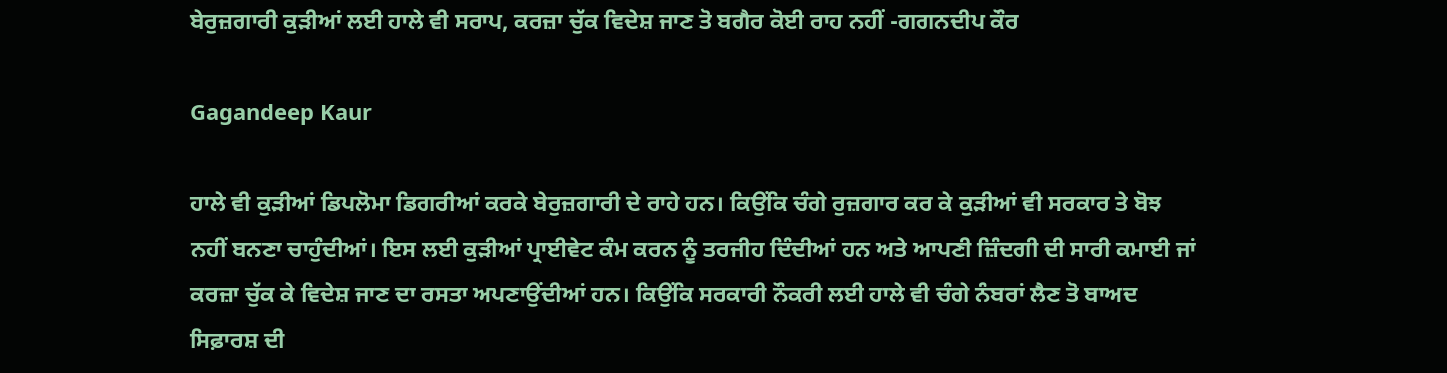ਬੇਰੁਜ਼ਗਾਰੀ ਕੁੜੀਆਂ ਲਈ ਹਾਲੇ ਵੀ ਸਰਾਪ, ਕਰਜ਼ਾ ਚੁੱਕ ਵਿਦੇਸ਼ ਜਾਣ ਤੋ ਬਗੈਰ ਕੋਈ ਰਾਹ ਨਹੀਂ -ਗਗਨਦੀਪ ਕੌਰ

Gagandeep Kaur

ਹਾਲੇ ਵੀ ਕੁੜੀਆਂ ਡਿਪਲੋਮਾ ਡਿਗਰੀਆਂ ਕਰਕੇ ਬੇਰੁਜ਼ਗਾਰੀ ਦੇ ਰਾਹੇ ਹਨ। ਕਿਉਂਕਿ ਚੰਗੇ ਰੁਜ਼ਗਾਰ ਕਰ ਕੇ ਕੁੜੀਆਂ ਵੀ ਸਰਕਾਰ ਤੇ ਬੋਝ ਨਹੀਂ ਬਨਣਾ ਚਾਹੁੰਦੀਆਂ। ਇਸ ਲਈ ਕੁੜੀਆਂ ਪ੍ਰਾਈਵੇਟ ਕੰਮ ਕਰਨ ਨੂੰ ਤਰਜੀਹ ਦਿੰਦੀਆਂ ਹਨ ਅਤੇ ਆਪਣੀ ਜ਼ਿੰਦਗੀ ਦੀ ਸਾਰੀ ਕਮਾਈ ਜਾਂ ਕਰਜ਼ਾ ਚੁੱਕ ਕੇ ਵਿਦੇਸ਼ ਜਾਣ ਦਾ ਰਸਤਾ ਅਪਣਾਉਂਦੀਆਂ ਹਨ। ਕਿਉਂਕਿ ਸਰਕਾਰੀ ਨੌਕਰੀ ਲਈ ਹਾਲੇ ਵੀ ਚੰਗੇ ਨੰਬਰਾਂ ਲੈਣ ਤੋ ਬਾਅਦ ਸਿਫ਼ਾਰਸ਼ ਦੀ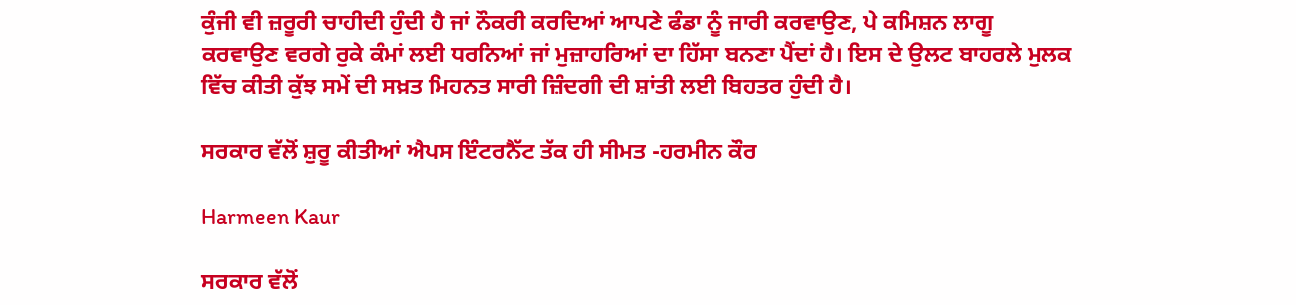ਕੁੰਜੀ ਵੀ ਜ਼ਰੂਰੀ ਚਾਹੀਦੀ ਹੁੰਦੀ ਹੈ ਜਾਂ ਨੌਕਰੀ ਕਰਦਿਆਂ ਆਪਣੇ ਫੰਡਾ ਨੂੰ ਜਾਰੀ ਕਰਵਾਉਣ, ਪੇ ਕਮਿਸ਼ਨ ਲਾਗੂ ਕਰਵਾਉਣ ਵਰਗੇ ਰੁਕੇ ਕੰਮਾਂ ਲਈ ਧਰਨਿਆਂ ਜਾਂ ਮੁਜ਼ਾਹਰਿਆਂ ਦਾ ਹਿੱਸਾ ਬਨਣਾ ਪੈਂਦਾਂ ਹੈ। ਇਸ ਦੇ ਉਲਟ ਬਾਹਰਲੇ ਮੁਲਕ ਵਿੱਚ ਕੀਤੀ ਕੁੱਝ ਸਮੇਂ ਦੀ ਸਖ਼ਤ ਮਿਹਨਤ ਸਾਰੀ ਜ਼ਿੰਦਗੀ ਦੀ ਸ਼ਾਂਤੀ ਲਈ ਬਿਹਤਰ ਹੁੰਦੀ ਹੈ।

ਸਰਕਾਰ ਵੱਲੋਂ ਸ਼ੁਰੂ ਕੀਤੀਆਂ ਐਪਸ ਇੰਟਰਨੈੱਟ ਤੱਕ ਹੀ ਸੀਮਤ -ਹਰਮੀਨ ਕੌਰ

Harmeen Kaur

ਸਰਕਾਰ ਵੱਲੋਂ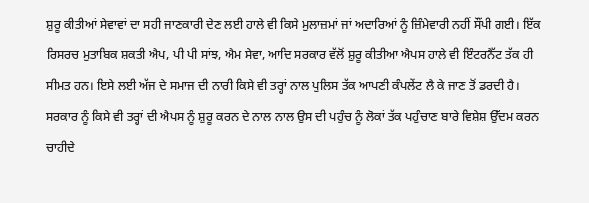ਸ਼ੁਰੂ ਕੀਤੀਆਂ ਸੇਵਾਵਾਂ ਦਾ ਸਹੀ ਜਾਣਕਾਰੀ ਦੇਣ ਲਈ ਹਾਲੇ ਵੀ ਕਿਸੇ ਮੁਲਾਜ਼ਮਾਂ ਜਾਂ ਅਦਾਰਿਆਂ ਨੂੰ ਜ਼ਿੰਮੇਵਾਰੀ ਨਹੀਂ ਸੌਂਪੀ ਗਈ। ਇੱਕ ਰਿਸਰਚ ਮੁਤਾਬਿਕ ਸ਼ਕਤੀ ਐਪ, ਪੀ ਪੀ ਸਾਂਝ, ਐਮ ਸੇਵਾ, ਆਦਿ ਸਰਕਾਰ ਵੱਲੋਂ ਸ਼ੁਰੂ ਕੀਤੀਆ ਐਪਸ ਹਾਲੇ ਵੀ ਇੰਟਰਨੈੱਟ ਤੱਕ ਹੀ ਸੀਮਤ ਹਨ। ਇਸੇ ਲਈ ਅੱਜ ਦੇ ਸਮਾਜ ਦੀ ਨਾਰੀ ਕਿਸੇ ਵੀ ਤਰ੍ਹਾਂ ਨਾਲ ਪੁਲਿਸ ਤੱਕ ਆਪਣੀ ਕੰਪਲੇਂਟ ਲੈ ਕੇ ਜਾਣ ਤੋਂ ਡਰਦੀ ਹੈ। ਸਰਕਾਰ ਨੂੰ ਕਿਸੇ ਵੀ ਤਰ੍ਹਾਂ ਦੀ ਐਪਸ ਨੂੰ ਸ਼ੁਰੂ ਕਰਨ ਦੇ ਨਾਲ ਨਾਲ ਉਸ ਦੀ ਪਹੁੰਚ ਨੂੰ ਲੋਕਾਂ ਤੱਕ ਪਹੁੰਚਾਣ ਬਾਰੇ ਵਿਸ਼ੇਸ਼ ਉੱਦਮ ਕਰਨ ਚਾਹੀਦੇ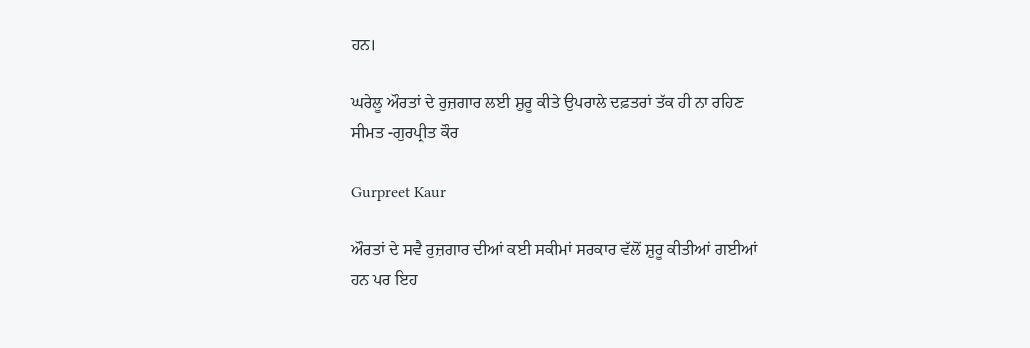ਹਨ।

ਘਰੇਲੂ ਔਰਤਾਂ ਦੇ ਰੁਜ਼ਗਾਰ ਲਈ ਸ਼ੁਰੂ ਕੀਤੇ ਉਪਰਾਲੇ ਦਫ਼ਤਰਾਂ ਤੱਕ ਹੀ ਨਾ ਰਹਿਣ ਸੀਮਤ -ਗੁਰਪ੍ਰੀਤ ਕੌਰ

Gurpreet Kaur

ਔਰਤਾਂ ਦੇ ਸਵੈ ਰੁਜ਼ਗਾਰ ਦੀਆਂ ਕਈ ਸਕੀਮਾਂ ਸਰਕਾਰ ਵੱਲੋਂ ਸ਼ੁਰੂ ਕੀਤੀਆਂ ਗਈਆਂ ਹਨ ਪਰ ਇਹ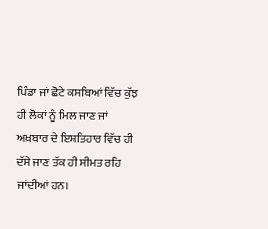ਪਿੰਡਾ ਜਾਂ ਛੋਟੇ ਕਸਬਿਆਂ ਵਿੱਚ ਕੁੱਝ ਹੀ ਲੋਕਾਂ ਨੂੰ ਮਿਲ ਜਾਣ ਜਾਂ ਅਖ਼ਬਾਰ ਦੇ ਇਸ਼ਤਿਹਾਰ ਵਿੱਚ ਹੀ ਦੱਸੇ ਜਾਣ ਤੱਕ ਹੀ ਸੀਮਤ ਰਹਿ ਜਾਂਦੀਆਂ ਹਨ।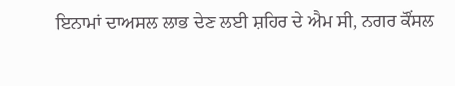ਇਨਾਮਾਂ ਦਾਅਸਲ ਲਾਭ ਦੇਣ ਲਈ ਸ਼ਹਿਰ ਦੇ ਐਮ ਸੀ, ਨਗਰ ਕੌਂਸਲ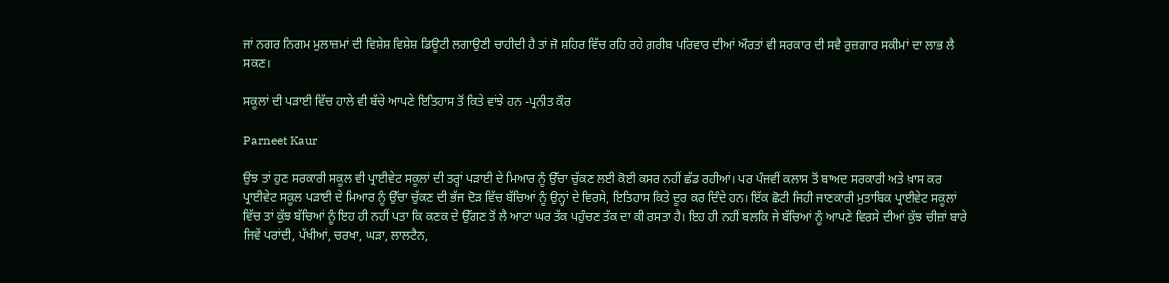ਜਾਂ ਨਗਰ ਨਿਗਮ ਮੁਲਾਜ਼ਮਾਂ ਦੀ ਵਿਸ਼ੇਸ਼ ਵਿਸ਼ੇਸ਼ ਡਿਊਟੀ ਲਗਾਉਣੀ ਚਾਹੀਦੀ ਹੈ ਤਾਂ ਜੋ ਸ਼ਹਿਰ ਵਿੱਚ ਰਹਿ ਰਹੇ ਗ਼ਰੀਬ ਪਰਿਵਾਰ ਦੀਆਂ ਔਰਤਾਂ ਵੀ ਸਰਕਾਰ ਦੀ ਸਵੈ ਰੁਜ਼ਗਾਰ ਸਕੀਮਾਂ ਦਾ ਲਾਭ ਲੈ ਸਕਣ।

ਸਕੂਲਾਂ ਦੀ ਪੜਾਈ ਵਿੱਚ ਹਾਲੇ ਵੀ ਬੱਚੇ ਆਪਣੇ ਇਤਿਹਾਸ ਤੋਂ ਕਿਤੇ ਵਾਂਝੇ ਹਨ -ਪ੍ਰਨੀਤ ਕੌਰ

Parneet Kaur

ਉਂਝ ਤਾਂ ਹੁਣ ਸਰਕਾਰੀ ਸਕੂਲ ਵੀ ਪ੍ਰਾਈਵੇਟ ਸਕੂਲਾਂ ਦੀ ਤਰ੍ਹਾਂ ਪੜਾਈ ਦੇ ਮਿਆਰ ਨੂੰ ਉੱਚਾ ਚੁੱਕਣ ਲਈ ਕੋਈ ਕਸਰ ਨਹੀਂ ਛੱਡ ਰਹੀਆਂ। ਪਰ ਪੰਜਵੀਂ ਕਲਾਸ ਤੋਂ ਬਾਅਦ ਸਰਕਾਰੀ ਅਤੇ ਖ਼ਾਸ ਕਰ ਪ੍ਰਾਈਵੇਟ ਸਕੂਲ ਪੜਾਈ ਦੇ ਮਿਆਰ ਨੂੰ ਉੱਚਾ ਚੁੱਕਣ ਦੀ ਭੱਜ ਦੋੜ ਵਿੱਚ ਬੱਚਿਆਂ ਨੂੰ ਉਨ੍ਹਾਂ ਦੇ ਵਿਰਸੇ, ਇਤਿਹਾਸ ਕਿਤੇ ਦੂਰ ਕਰ ਦਿੰਦੇ ਹਨ। ਇੱਕ ਛੋਟੀ ਜਿਹੀ ਜਾਣਕਾਰੀ ਮੁਤਾਬਿਕ ਪ੍ਰਾਈਵੇਟ ਸਕੂਲਾਂ ਵਿੱਚ ਤਾਂ ਕੁੱਝ ਬੱਚਿਆਂ ਨੂੰ ਇਹ ਹੀ ਨਹੀਂ ਪਤਾ ਕਿ ਕਣਕ ਦੇ ਉੱਗਣ ਤੋਂ ਲੈ ਆਟਾ ਘਰ ਤੱਕ ਪਹੁੰਚਣ ਤੱਕ ਦਾ ਕੀ ਰਸਤਾ ਹੈ। ਇਹ ਹੀ ਨਹੀਂ ਬਲਕਿ ਜੇ ਬੱਚਿਆਂ ਨੂੰ ਆਪਣੇ ਵਿਰਸੇ ਦੀਆਂ ਕੁੱਝ ਚੀਜ਼ਾਂ ਬਾਰੇ ਜਿਵੇਂ ਪਰਾਂਦੀ, ਪੱਖੀਆਂ, ਚਰਖਾ, ਘੜਾ, ਲਾਲਟੈਨ,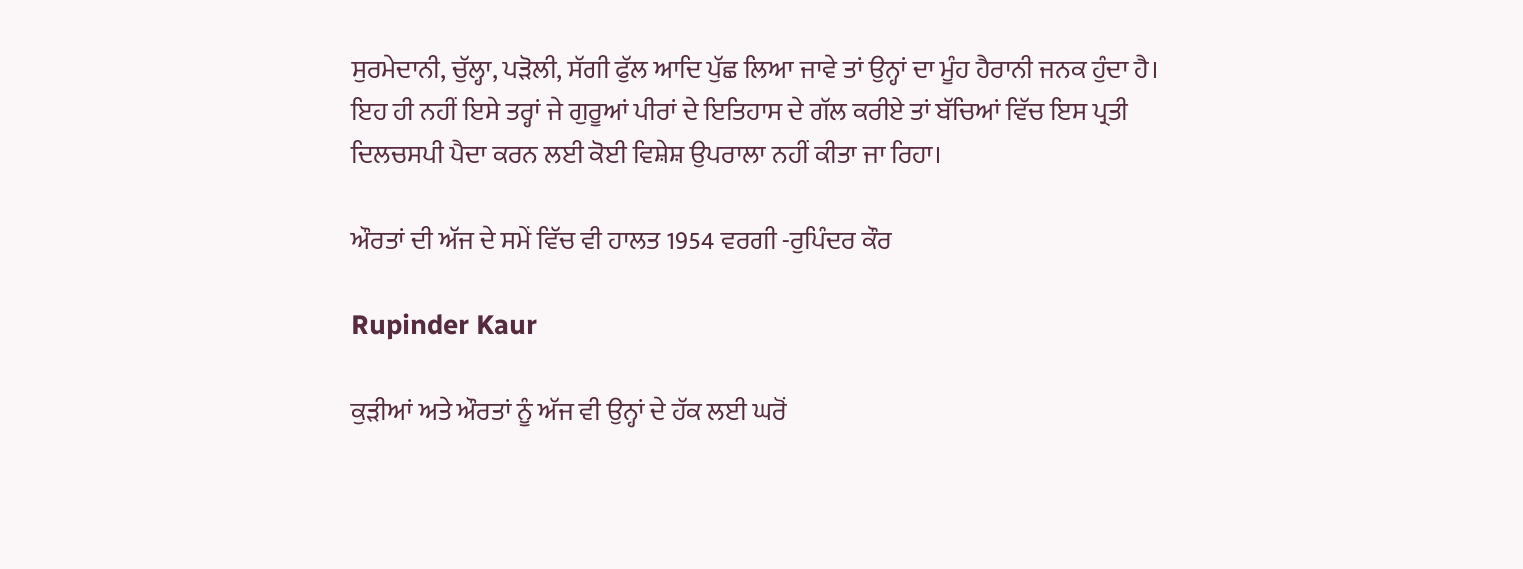ਸੁਰਮੇਦਾਨੀ, ਚੁੱਲ੍ਹਾ, ਪੜੋਲੀ, ਸੱਗੀ ਫੁੱਲ ਆਦਿ ਪੁੱਛ ਲਿਆ ਜਾਵੇ ਤਾਂ ਉਨ੍ਹਾਂ ਦਾ ਮੂੰਹ ਹੈਰਾਨੀ ਜਨਕ ਹੁੰਦਾ ਹੈ। ਇਹ ਹੀ ਨਹੀਂ ਇਸੇ ਤਰ੍ਹਾਂ ਜੇ ਗੁਰੂਆਂ ਪੀਰਾਂ ਦੇ ਇਤਿਹਾਸ ਦੇ ਗੱਲ ਕਰੀਏ ਤਾਂ ਬੱਚਿਆਂ ਵਿੱਚ ਇਸ ਪ੍ਰਤੀ ਦਿਲਚਸਪੀ ਪੈਦਾ ਕਰਨ ਲਈ ਕੋਈ ਵਿਸ਼ੇਸ਼ ਉਪਰਾਲਾ ਨਹੀਂ ਕੀਤਾ ਜਾ ਰਿਹਾ।

ਔਰਤਾਂ ਦੀ ਅੱਜ ਦੇ ਸਮੇਂ ਵਿੱਚ ਵੀ ਹਾਲਤ 1954 ਵਰਗੀ -ਰੁਪਿੰਦਰ ਕੌਰ

Rupinder Kaur

ਕੁੜੀਆਂ ਅਤੇ ਔਰਤਾਂ ਨੂੰ ਅੱਜ ਵੀ ਉਨ੍ਹਾਂ ਦੇ ਹੱਕ ਲਈ ਘਰੋਂ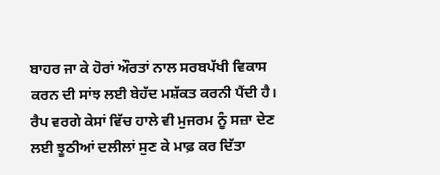ਬਾਹਰ ਜਾ ਕੇ ਹੋਰਾਂ ਔਰਤਾਂ ਨਾਲ ਸਰਬਪੱਖੀ ਵਿਕਾਸ ਕਰਨ ਦੀ ਸਾਂਝ ਲਈ ਬੇਹੱਦ ਮਸ਼ੱਕਤ ਕਰਨੀ ਪੈਂਦੀ ਹੈ। ਰੈਪ ਵਰਗੇ ਕੇਸਾਂ ਵਿੱਚ ਹਾਲੇ ਵੀ ਮੁਜਰਮ ਨੂੰ ਸਜ਼ਾ ਦੇਣ ਲਈ ਝੂਠੀਆਂ ਦਲੀਲਾਂ ਸੁਣ ਕੇ ਮਾਫ਼ ਕਰ ਦਿੱਤਾ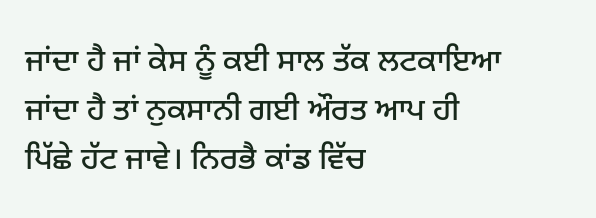ਜਾਂਦਾ ਹੈ ਜਾਂ ਕੇਸ ਨੂੰ ਕਈ ਸਾਲ ਤੱਕ ਲਟਕਾਇਆ ਜਾਂਦਾ ਹੈ ਤਾਂ ਨੁਕਸਾਨੀ ਗਈ ਔਰਤ ਆਪ ਹੀ ਪਿੱਛੇ ਹੱਟ ਜਾਵੇ। ਨਿਰਭੈ ਕਾਂਡ ਵਿੱਚ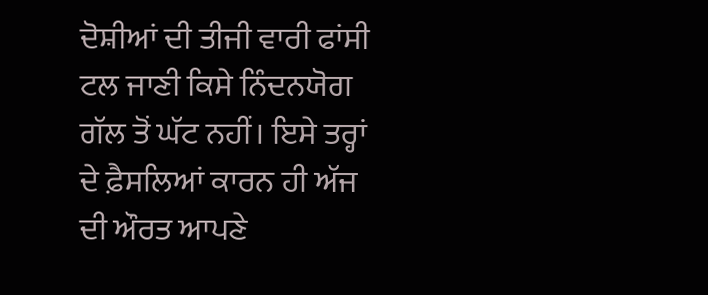ਦੋਸ਼ੀਆਂ ਦੀ ਤੀਜੀ ਵਾਰੀ ਫਾਂਸੀ ਟਲ ਜਾਣੀ ਕਿਸੇ ਨਿੰਦਨਯੋਗ ਗੱਲ ਤੋਂ ਘੱਟ ਨਹੀਂ। ਇਸੇ ਤਰ੍ਹਾਂ ਦੇ ਫ਼ੈਸਲਿਆਂ ਕਾਰਨ ਹੀ ਅੱਜ ਦੀ ਔਰਤ ਆਪਣੇ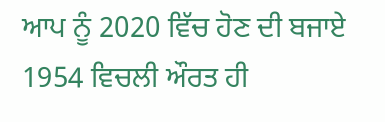ਆਪ ਨੂੰ 2020 ਵਿੱਚ ਹੋਣ ਦੀ ਬਜਾਏ 1954 ਵਿਚਲੀ ਔਰਤ ਹੀ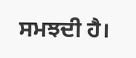ਸਮਝਦੀ ਹੈ।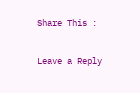Share This :

Leave a Reply